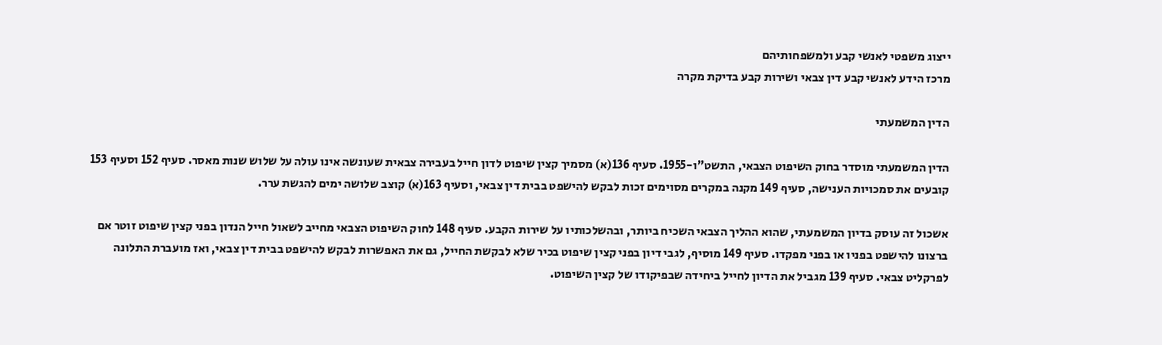ייצוג משפטי לאנשי קבע ולמשפחותיהם
מרכז הידע לאנשי קבע דין צבאי ושירות קבע בדיקת מקרה

הדין המשמעתי

הדין המשמעתי מוסדר בחוק השיפוט הצבאי, התשט"ו-1955. סעיף 136(א) מסמיך קצין שיפוט לדון חייל בעבירה צבאית שעונשה אינו עולה על שלוש שנות מאסר. סעיף 152 וסעיף 153 קובעים את סמכויות הענישה, סעיף 149 מקנה במקרים מסוימים זכות לבקש להישפט בבית דין צבאי, וסעיף 163(א) קוצב שלושה ימים להגשת ערר.

אשכול זה עוסק בדיון המשמעתי, שהוא ההליך הצבאי השכיח ביותר, ובהשלכותיו על שירות הקבע. סעיף 148 לחוק השיפוט הצבאי מחייב לשאול חייל הנדון בפני קצין שיפוט זוטר אם ברצונו להישפט בפניו או בפני מפקדו. סעיף 149 מוסיף, לגבי דיון בפני קצין שיפוט בכיר שלא לבקשת החייל, גם את האפשרות לבקש להישפט בבית דין צבאי, ואז מועברת התלונה לפרקליט צבאי. סעיף 139 מגביל את הדיון לחייל ביחידה שבפיקודו של קצין השיפוט.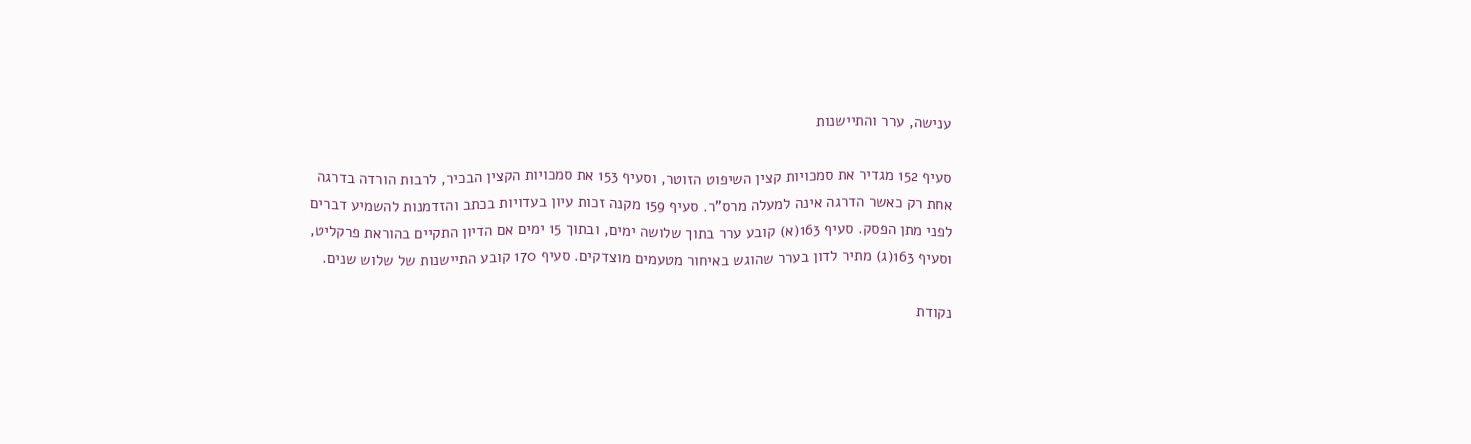ענישה, ערר והתיישנות

סעיף 152 מגדיר את סמכויות קצין השיפוט הזוטר, וסעיף 153 את סמכויות הקצין הבכיר, לרבות הורדה בדרגה אחת רק כאשר הדרגה אינה למעלה מרס"ר. סעיף 159 מקנה זכות עיון בעדויות בכתב והזדמנות להשמיע דברים לפני מתן הפסק. סעיף 163(א) קובע ערר בתוך שלושה ימים, ובתוך 15 ימים אם הדיון התקיים בהוראת פרקליט, וסעיף 163(ג) מתיר לדון בערר שהוגש באיחור מטעמים מוצדקים. סעיף 170 קובע התיישנות של שלוש שנים.

נקודת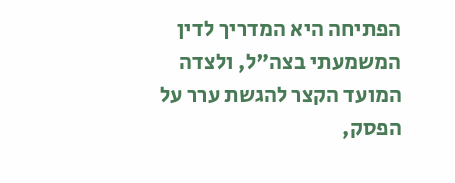הפתיחה היא המדריך לדין המשמעתי בצה"ל, ולצדה המועד הקצר להגשת ערר על הפסק,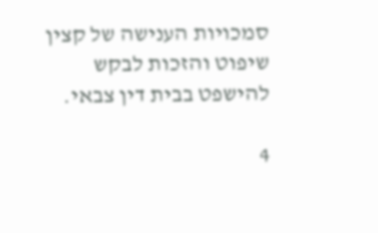סמכויות הענישה של קצין שיפוט והזכות לבקש להישפט בבית דין צבאי.

4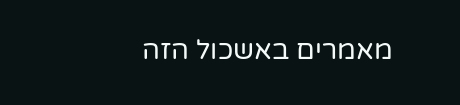מאמרים באשכול הזה